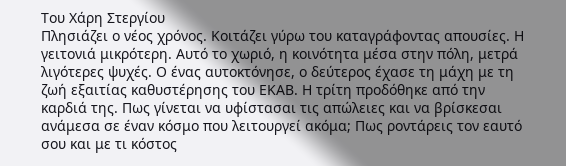Του Χάρη Στεργίου
Πλησιάζει ο νέος χρόνος. Κοιτάζει γύρω του καταγράφοντας απουσίες. Η γειτονιά μικρότερη. Αυτό το χωριό, η κοινότητα μέσα στην πόλη, μετρά λιγότερες ψυχές. Ο ένας αυτοκτόνησε, ο δεύτερος έχασε τη μάχη με τη ζωή εξαιτίας καθυστέρησης του ΕΚΑΒ. Η τρίτη προδόθηκε από την καρδιά της. Πως γίνεται να υφίστασαι τις απώλειες και να βρίσκεσαι ανάμεσα σε έναν κόσμο που λειτουργεί ακόμα; Πως ροντάρεις τον εαυτό σου και με τι κόστος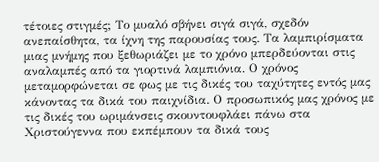τέτοιες στιγμές; Το μυαλό σβήνει σιγά σιγά, σχεδόν ανεπαίσθητα, τα ίχνη της παρουσίας τους. Τα λαμπιρίσματα μιας μνήμης που ξεθωριάζει με το χρόνο μπερδεύονται στις αναλαμπές από τα γιορτινά λαμπιόνια. Ο χρόνος μεταμορφώνεται σε φως με τις δικές του ταχύτητες εντός μας κάνοντας τα δικά του παιχνίδια. Ο προσωπικός μας χρόνος με τις δικές του ωριμάνσεις σκουντουφλάει πάνω στα Χριστούγεννα που εκπέμπουν τα δικά τους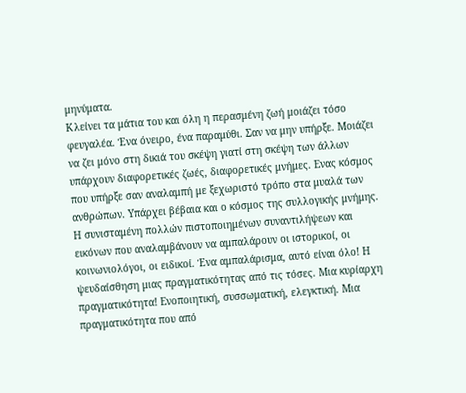μηνύματα.
Κλείνει τα μάτια του και όλη η περασμένη ζωή μοιάζει τόσο φευγαλέα. Ένα όνειρο, ένα παραμύθι. Σαν να μην υπήρξε. Μοιάζει να ζει μόνο στη δικιά του σκέψη γιατί στη σκέψη των άλλων υπάρχουν διαφορετικές ζωές, διαφορετικές μνήμες. Ενας κόσμος που υπήρξε σαν αναλαμπή με ξεχωριστό τρόπο στα μυαλά των ανθρώπων. Υπάρχει βέβαια και ο κόσμος της συλλογικής μνήμης. Η συνισταμένη πολλών πιστοποιημένων συναντιλήψεων και εικόνων που αναλαμβάνουν να αμπαλάρουν οι ιστορικοί, οι κοινωνιολόγοι, οι ειδικοί. Ένα αμπαλάρισμα, αυτό είναι όλο! Η ψευδαίσθηση μιας πραγματικότητας από τις τόσες. Μια κυρίαρχη πραγματικότητα! Ενοποιητική, συσσωματική, ελεγκτική. Μια πραγματικότητα που από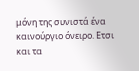μόνη της συνιστά ένα καινούργιο όνειρο. Ετσι και τα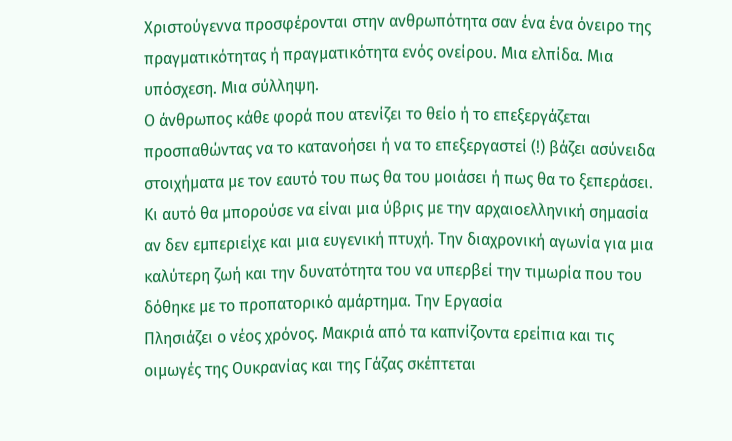Χριστούγεννα προσφέρονται στην ανθρωπότητα σαν ένα ένα όνειρο της πραγματικότητας ή πραγματικότητα ενός ονείρου. Μια ελπίδα. Μια υπόσχεση. Μια σύλληψη.
Ο άνθρωπος κάθε φορά που ατενίζει το θείο ή το επεξεργάζεται προσπαθώντας να το κατανοήσει ή να το επεξεργαστεί (!) βάζει ασύνειδα στοιχήματα με τον εαυτό του πως θα του μοιάσει ή πως θα το ξεπεράσει. Κι αυτό θα μπορούσε να είναι μια ύβρις με την αρχαιοελληνική σημασία αν δεν εμπεριείχε και μια ευγενική πτυχή. Την διαχρονική αγωνία για μια καλύτερη ζωή και την δυνατότητα του να υπερβεί την τιμωρία που του δόθηκε με το προπατορικό αμάρτημα. Την Εργασία
Πλησιάζει ο νέος χρόνος. Μακριά από τα καπνίζοντα ερείπια και τις οιμωγές της Ουκρανίας και της Γάζας σκέπτεται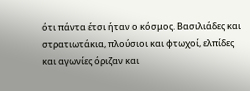ότι πάντα έτσι ήταν ο κόσμος. Βασιλιάδες και στρατιωτάκια, πλούσιοι και φτωχοί, ελπίδες και αγωνίες όριζαν και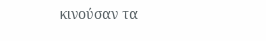κινούσαν τα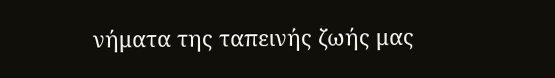νήματα της ταπεινής ζωής μας